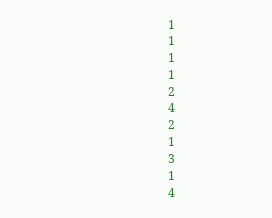1
1
1
1
2
4
2
1
3
1
4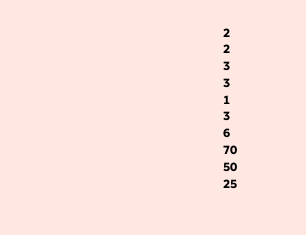2
2
3
3
1
3
6
70
50
25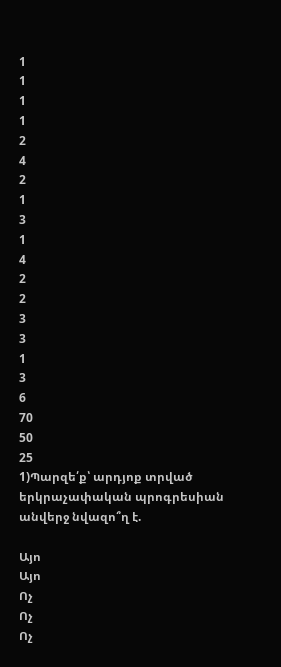1
1
1
1
2
4
2
1
3
1
4
2
2
3
3
1
3
6
70
50
25
1)Պարզե՛ք՝ արդյոք տրված երկրաչափական պրոգրեսիան անվերջ նվազո՞ղ է.

Այո
Այո
Ոչ
Ոչ
Ոչ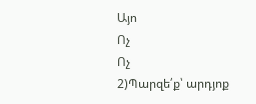Այո
Ոչ
Ոչ
2)Պարզե՛ք՝ արդյոք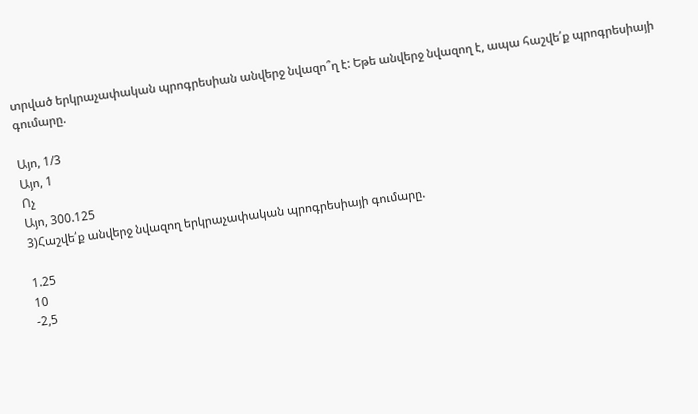տրված երկրաչափական պրոգրեսիան անվերջ նվազո՞ղ է: Եթե անվերջ նվազող է, ապա հաշվե՛ք պրոգրեսիայի գումարը.

Այո, 1/3
Այո, 1
Ոչ
Այո, 300.125
3)Հաշվե՛ք անվերջ նվազող երկրաչափական պրոգրեսիայի գումարը.

1.25
10
-2,5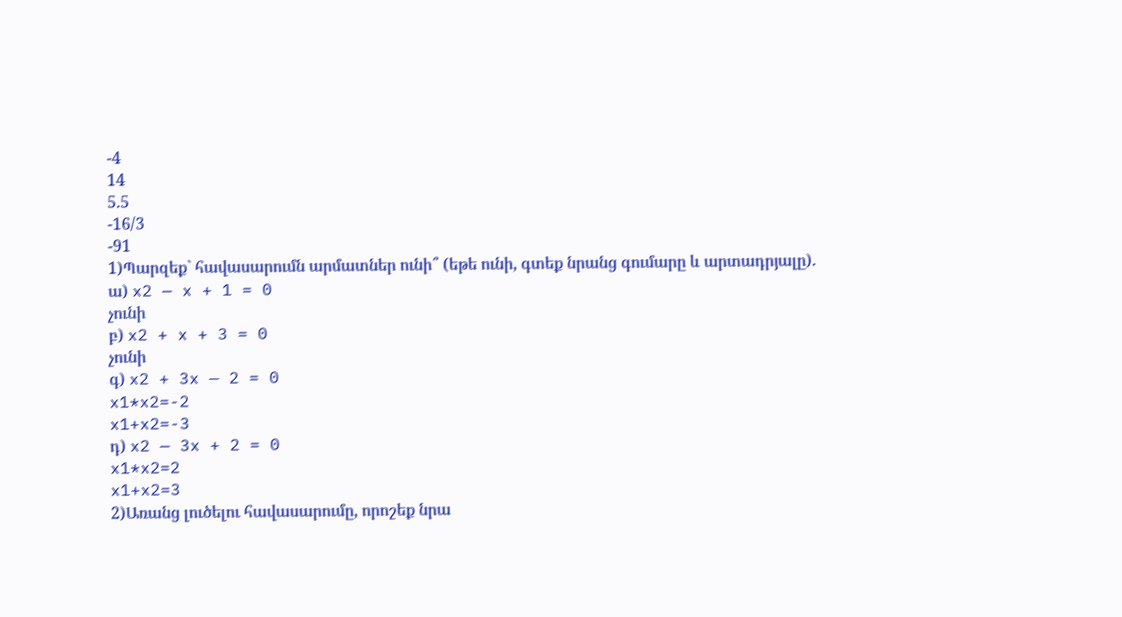-4
14
5.5
-16/3
-91
1)Պարզեք` հավասարումն արմատներ ունի՞ (եթե ունի, գտեք նրանց գումարը և արտադրյալը).
ա) x2 — x + 1 = 0
չունի
բ) x2 + x + 3 = 0
չունի
գ) x2 + 3x — 2 = 0
x1*x2=-2
x1+x2=-3
դ) x2 — 3x + 2 = 0
x1*x2=2
x1+x2=3
2)Առանց լուծելու հավասարումը, որոշեք նրա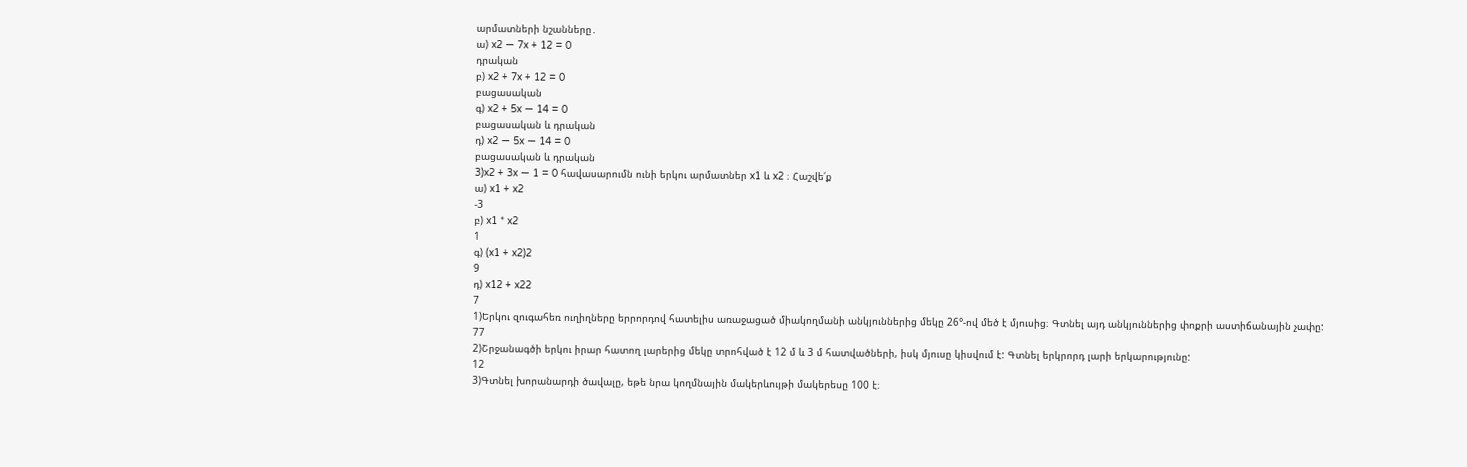արմատների նշանները․
ա) x2 — 7x + 12 = 0
դրական
բ) x2 + 7x + 12 = 0
բացասական
գ) x2 + 5x — 14 = 0
բացասական և դրական
դ) x2 — 5x — 14 = 0
բացասական և դրական
3)x2 + 3x — 1 = 0 հավասարումն ունի երկու արմատներ x1 և x2 ։ Հաշվե՛ք
ա) x1 + x2
-3
բ) x1 * x2
1
գ) (x1 + x2)2
9
դ) x12 + x22
7
1)Երկու զուգահեռ ուղիղները երրորդով հատելիս առաջացած միակողմանի անկյուններից մեկը 26°-ով մեծ է մյուսից։ Գտնել այդ անկյուններից փոքրի աստիճանային չափը:
77
2)Շրջանագծի երկու իրար հատող լարերից մեկը տրոհված է 12 մ և 3 մ հատվածների, իսկ մյուսը կիսվում է: Գտնել երկրորդ լարի երկարությունը:
12
3)Գտնել խորանարդի ծավալը, եթե նրա կողմնային մակերևույթի մակերեսը 100 է։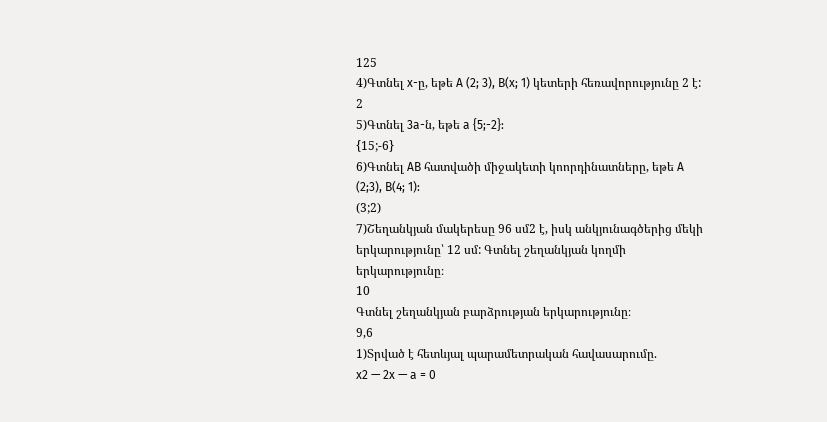125
4)Գտնել x-ը, եթե A (2; 3), B(x; 1) կետերի հեռավորությունը 2 է:
2
5)Գտնել 3a-ն, եթե a {5;-2}:
{15;-6}
6)Գտնել AB հատվածի միջակետի կոորդինատները, եթե A (2;3), B(4; 1):
(3;2)
7)Շեղանկյան մակերեսը 96 սմ2 է, իսկ անկյունագծերից մեկի երկարությունը՝ 12 սմ: Գտնել շեղանկյան կողմի երկարությունը։
10
Գտնել շեղանկյան բարձրության երկարությունը։
9,6
1)Տրված է հետևյալ պարամետրական հավասարումը.
x2 — 2x — a = 0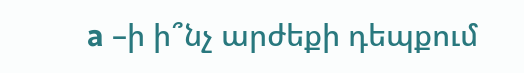a –ի ի՞նչ արժեքի դեպքում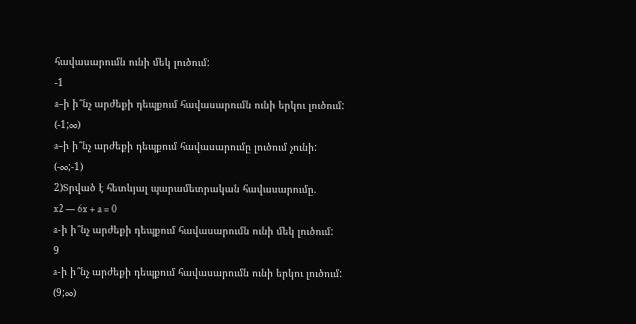հավասարումն ունի մեկ լուծում:
-1
a–ի ի՞նչ արժեքի դեպքում հավասարումն ունի երկու լուծում:
(-1;∞)
a–ի ի՞նչ արժեքի դեպքում հավասարումը լուծում չունի:
(-∞;-1)
2)Տրված է հետևյալ պարամետրական հավասարումը.
x2 — 6x + a = 0
a-ի ի՞նչ արժեքի դեպքում հավասարումն ունի մեկ լուծում:
9
a-ի ի՞նչ արժեքի դեպքում հավասարումն ունի երկու լուծում:
(9;∞)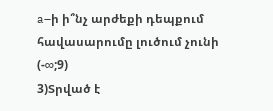a–ի ի՞նչ արժեքի դեպքում հավասարումը լուծում չունի
(-∞;9)
3)Տրված է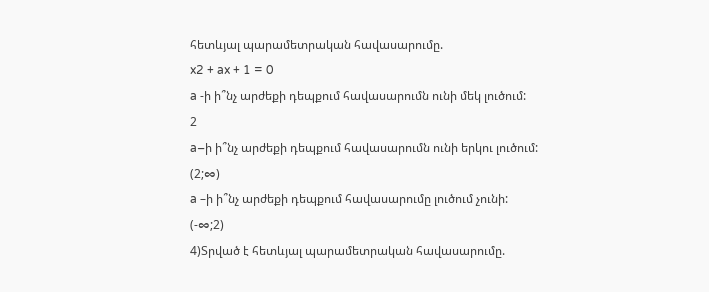հետևյալ պարամետրական հավասարումը.
x2 + ax + 1 = 0
a -ի ի՞նչ արժեքի դեպքում հավասարումն ունի մեկ լուծում:
2
a–ի ի՞նչ արժեքի դեպքում հավասարումն ունի երկու լուծում:
(2;∞)
a –ի ի՞նչ արժեքի դեպքում հավասարումը լուծում չունի:
(-∞;2)
4)Տրված է հետևյալ պարամետրական հավասարումը.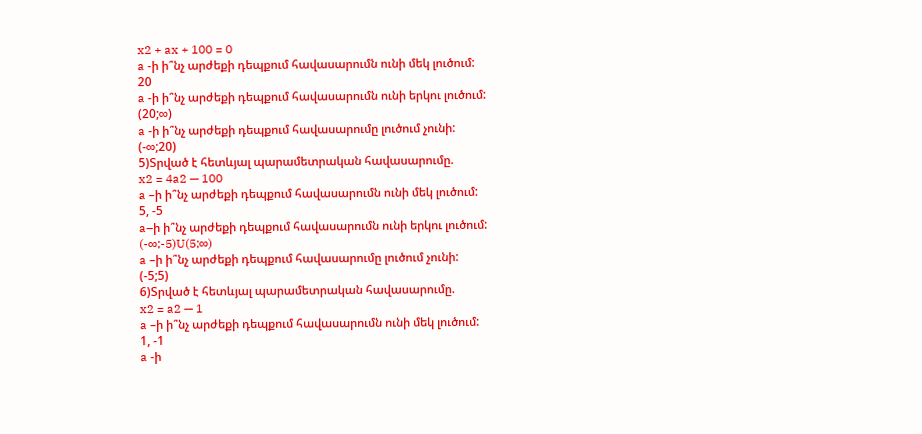x2 + ax + 100 = 0
a -ի ի՞նչ արժեքի դեպքում հավասարումն ունի մեկ լուծում:
20
a -ի ի՞նչ արժեքի դեպքում հավասարումն ունի երկու լուծում:
(20;∞)
a -ի ի՞նչ արժեքի դեպքում հավասարումը լուծում չունի:
(-∞;20)
5)Տրված է հետևյալ պարամետրական հավասարումը.
x2 = 4a2 — 100
a –ի ի՞նչ արժեքի դեպքում հավասարումն ունի մեկ լուծում:
5, -5
a–ի ի՞նչ արժեքի դեպքում հավասարումն ունի երկու լուծում:
(-∞;-5)U(5;∞)
a –ի ի՞նչ արժեքի դեպքում հավասարումը լուծում չունի:
(-5;5)
6)Տրված է հետևյալ պարամետրական հավասարումը.
x2 = a2 — 1
a –ի ի՞նչ արժեքի դեպքում հավասարումն ունի մեկ լուծում:
1, -1
a -ի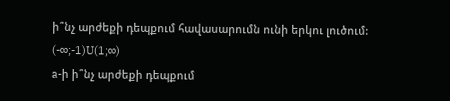ի՞նչ արժեքի դեպքում հավասարումն ունի երկու լուծում:
(-∞;-1)U(1;∞)
a-ի ի՞նչ արժեքի դեպքում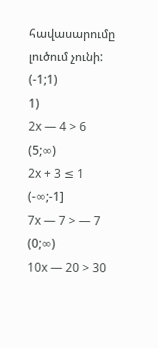հավասարումը լուծում չունի:
(-1;1)
1)
2x — 4 > 6
(5;∞)
2x + 3 ≤ 1
(-∞;-1]
7x — 7 > — 7
(0;∞)
10x — 20 > 30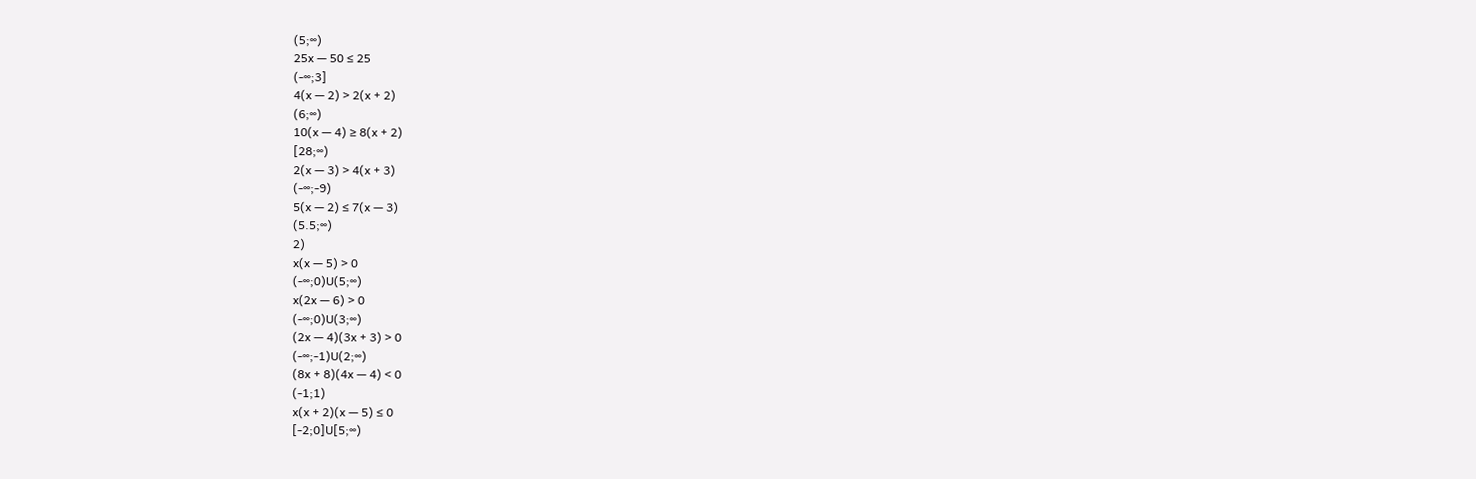(5;∞)
25x — 50 ≤ 25
(-∞;3]
4(x — 2) > 2(x + 2)
(6;∞)
10(x — 4) ≥ 8(x + 2)
[28;∞)
2(x — 3) > 4(x + 3)
(-∞;-9)
5(x — 2) ≤ 7(x — 3)
(5.5;∞)
2)
x(x — 5) > 0
(-∞;0)U(5;∞)
x(2x — 6) > 0
(-∞;0)U(3;∞)
(2x — 4)(3x + 3) > 0
(-∞;-1)U(2;∞)
(8x + 8)(4x — 4) < 0
(-1;1)
x(x + 2)(x — 5) ≤ 0
[-2;0]U[5;∞)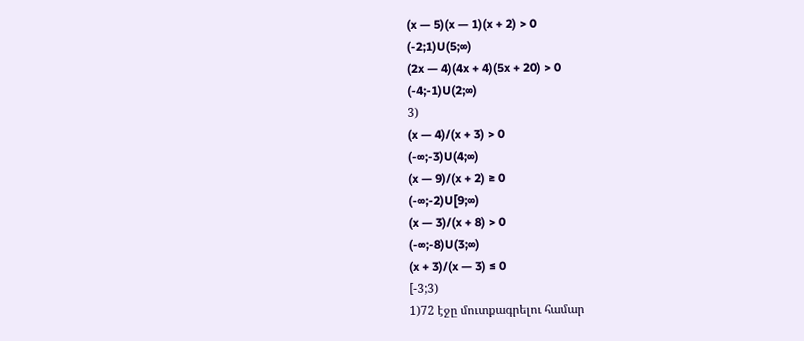(x — 5)(x — 1)(x + 2) > 0
(-2;1)U(5;∞)
(2x — 4)(4x + 4)(5x + 20) > 0
(-4;-1)U(2;∞)
3)
(x — 4)/(x + 3) > 0
(-∞;-3)U(4;∞)
(x — 9)/(x + 2) ≥ 0
(-∞;-2)U[9;∞)
(x — 3)/(x + 8) > 0
(-∞;-8)U(3;∞)
(x + 3)/(x — 3) ≤ 0
[-3;3)
1)72 էջը մուտքագրելու համար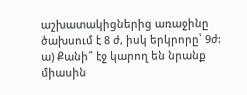աշխատակիցներից առաջինը ծախսում է 8 ժ, իսկ երկրորը՝ 9ժ:
ա) Քանի՞ էջ կարող են նրանք միասին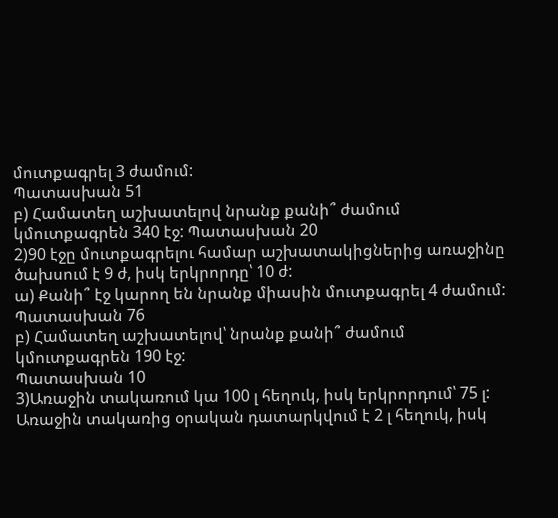մուտքագրել 3 ժամում:
Պատասխան 51
բ) Համատեղ աշխատելով նրանք քանի՞ ժամում կմուտքագրեն 340 էջ: Պատասխան 20
2)90 էջը մուտքագրելու համար աշխատակիցներից առաջինը ծախսում է 9 ժ, իսկ երկրորդը՝ 10 ժ:
ա) Քանի՞ էջ կարող են նրանք միասին մուտքագրել 4 ժամում:
Պատասխան 76
բ) Համատեղ աշխատելով՝ նրանք քանի՞ ժամում կմուտքագրեն 190 էջ:
Պատասխան 10
3)Առաջին տակառում կա 100 լ հեղուկ, իսկ երկրորդում՝ 75 լ: Առաջին տակառից օրական դատարկվում է 2 լ հեղուկ, իսկ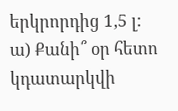երկրորդից 1,5 լ:
ա) Քանի՞ օր հետո կդատարկվի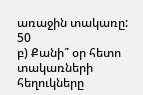առաջին տակառը:
50
բ) Քանի՞ օր հետո տակառների հեղուկները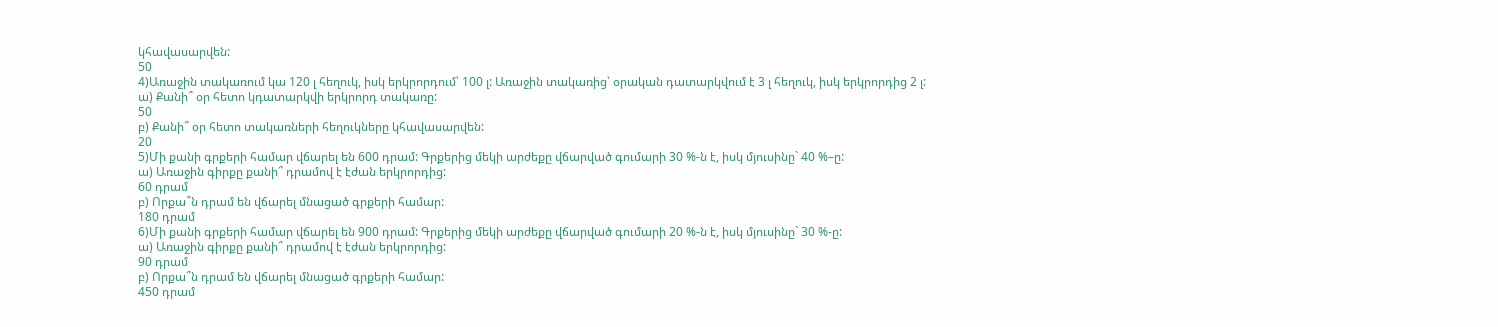կհավասարվեն:
50
4)Առաջին տակառում կա 120 լ հեղուկ, իսկ երկրորդում՝ 100 լ: Առաջին տակառից՝ օրական դատարկվում է 3 լ հեղուկ, իսկ երկրորդից 2 լ:
ա) Քանի՞ օր հետո կդատարկվի երկրորդ տակառը:
50
բ) Քանի՞ օր հետո տակառների հեղուկները կհավասարվեն:
20
5)Մի քանի գրքերի համար վճարել են 600 դրամ: Գրքերից մեկի արժեքը վճարված գումարի 30 %-ն է, իսկ մյուսինը` 40 %–ը:
ա) Առաջին գիրքը քանի՞ դրամով է էժան երկրորդից:
60 դրամ
բ) Որքա՞ն դրամ են վճարել մնացած գրքերի համար:
180 դրամ
6)Մի քանի գրքերի համար վճարել են 900 դրամ: Գրքերից մեկի արժեքը վճարված գումարի 20 %-ն է, իսկ մյուսինը` 30 %-ը:
ա) Առաջին գիրքը քանի՞ դրամով է էժան երկրորդից:
90 դրամ
բ) Որքա՞ն դրամ են վճարել մնացած գրքերի համար:
450 դրամ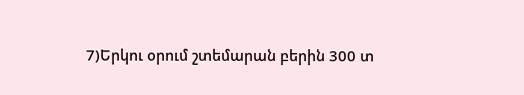7)Երկու օրում շտեմարան բերին 300 տ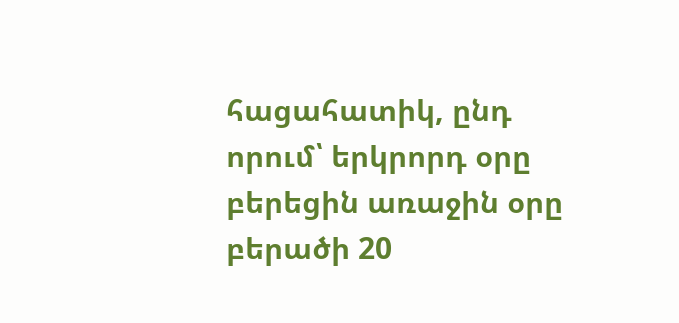հացահատիկ, ընդ որում՝ երկրորդ օրը բերեցին առաջին օրը բերածի 20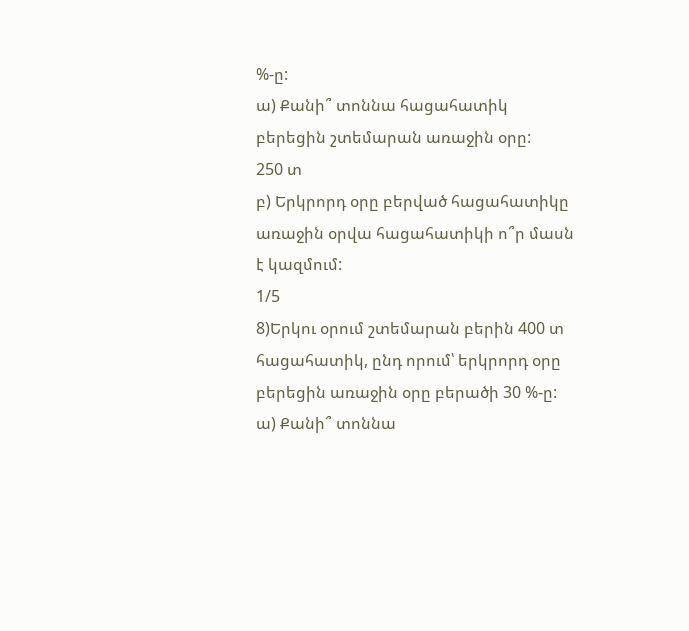%-ը:
ա) Քանի՞ տոննա հացահատիկ բերեցին շտեմարան առաջին օրը:
250 տ
բ) Երկրորդ օրը բերված հացահատիկը առաջին օրվա հացահատիկի ո՞ր մասն է կազմում:
1/5
8)Երկու օրում շտեմարան բերին 400 տ հացահատիկ, ընդ որում՝ երկրորդ օրը բերեցին առաջին օրը բերածի 30 %-ը:
ա) Քանի՞ տոննա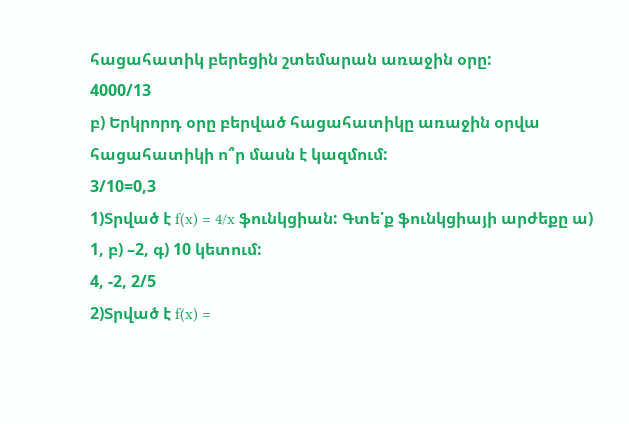հացահատիկ բերեցին շտեմարան առաջին օրը:
4000/13
բ) Երկրորդ օրը բերված հացահատիկը առաջին օրվա հացահատիկի ո՞ր մասն է կազմում:
3/10=0,3
1)Տրված է f(x) = 4/x ֆունկցիան: Գտե՛ք ֆունկցիայի արժեքը ա) 1, բ) –2, գ) 10 կետում:
4, -2, 2/5
2)Տրված է f(x) =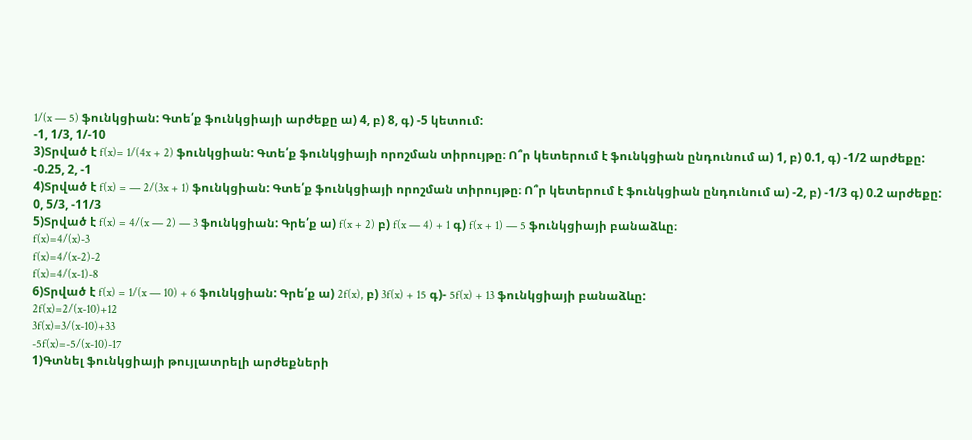1/(x — 5) ֆունկցիան: Գտե՛ք ֆունկցիայի արժեքը ա) 4, բ) 8, գ) -5 կետում:
-1, 1/3, 1/-10
3)Տրված է f(x)= 1/(4x + 2) ֆունկցիան: Գտե՛ք ֆունկցիայի որոշման տիրույթը։ Ո՞ր կետերում է ֆունկցիան ընդունում ա) 1, բ) 0.1, գ) -1/2 արժեքը:
-0.25, 2, -1
4)Տրված է f(x) = — 2/(3x + 1) ֆունկցիան: Գտե՛ք ֆունկցիայի որոշման տիրույթը։ Ո՞ր կետերում է ֆունկցիան ընդունում ա) -2, բ) -1/3 գ) 0.2 արժեքը:
0, 5/3, -11/3
5)Տրված է f(x) = 4/(x — 2) — 3 ֆունկցիան: Գրե՛ք ա) f(x + 2) բ) f(x — 4) + 1 գ) f(x + 1) — 5 ֆունկցիայի բանաձևը։
f(x)=4/(x)-3
f(x)=4/(x-2)-2
f(x)=4/(x-1)-8
6)Տրված է f(x) = 1/(x — 10) + 6 ֆունկցիան: Գրե՛ք ա) 2f(x), բ) 3f(x) + 15 գ)- 5f(x) + 13 ֆունկցիայի բանաձևը:
2f(x)=2/(x-10)+12
3f(x)=3/(x-10)+33
-5f(x)=-5/(x-10)-17
1)Գտնել ֆունկցիայի թույլատրելի արժեքների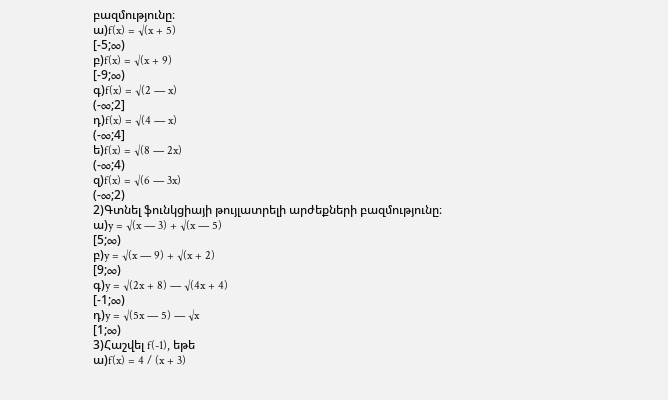բազմությունը։
ա)f(x) = √(x + 5)
[-5;∞)
բ)f(x) = √(x + 9)
[-9;∞)
գ)f(x) = √(2 — x)
(-∞;2]
դ)f(x) = √(4 — x)
(-∞;4]
ե)f(x) = √(8 — 2x)
(-∞;4)
զ)f(x) = √(6 — 3x)
(-∞;2)
2)Գտնել ֆունկցիայի թույլատրելի արժեքների բազմությունը։
ա)y = √(x — 3) + √(x — 5)
[5;∞)
բ)y = √(x — 9) + √(x + 2)
[9;∞)
գ)y = √(2x + 8) — √(4x + 4)
[-1;∞)
դ)y = √(5x — 5) — √x
[1;∞)
3)Հաշվել f(-1), եթե
ա)f(x) = 4 / (x + 3)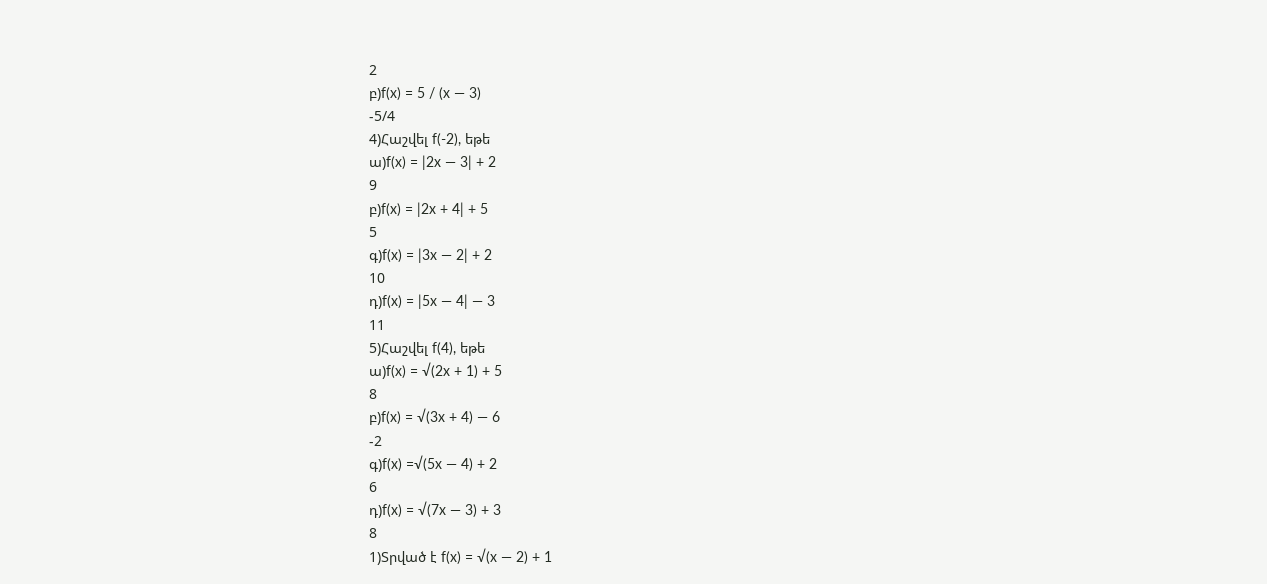2
բ)f(x) = 5 / (x — 3)
-5/4
4)Հաշվել f(-2), եթե
ա)f(x) = |2x — 3| + 2
9
բ)f(x) = |2x + 4| + 5
5
գ)f(x) = |3x — 2| + 2
10
դ)f(x) = |5x — 4| — 3
11
5)Հաշվել f(4), եթե
ա)f(x) = √(2x + 1) + 5
8
բ)f(x) = √(3x + 4) — 6
-2
գ)f(x) =√(5x — 4) + 2
6
դ)f(x) = √(7x — 3) + 3
8
1)Տրված է f(x) = √(x — 2) + 1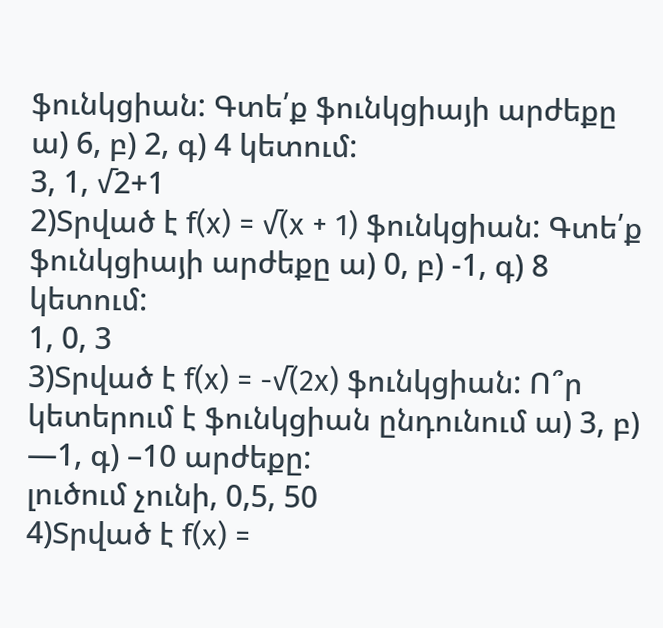ֆունկցիան: Գտե՛ք ֆունկցիայի արժեքը ա) 6, բ) 2, գ) 4 կետում:
3, 1, √2+1
2)Տրված է f(x) = √(x + 1) ֆունկցիան: Գտե՛ք ֆունկցիայի արժեքը ա) 0, բ) -1, գ) 8 կետում:
1, 0, 3
3)Տրված է f(x) = -√(2x) ֆունկցիան: Ո՞ր կետերում է ֆունկցիան ընդունում ա) 3, բ) —1, գ) –10 արժեքը:
լուծում չունի, 0,5, 50
4)Տրված է f(x) =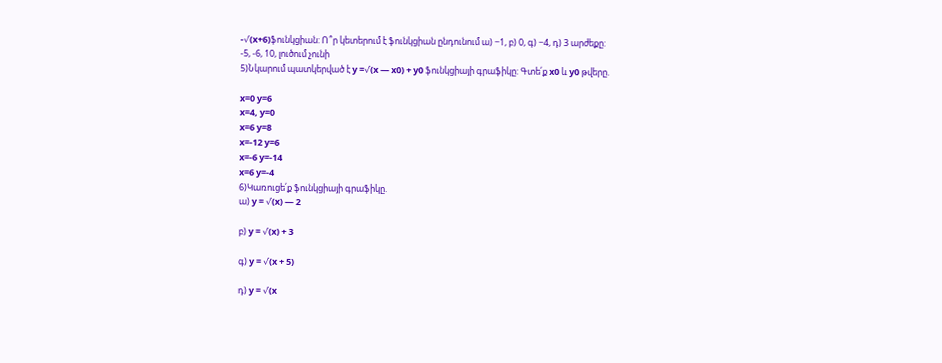-√(x+6)ֆունկցիան: Ո՞ր կետերում է ֆունկցիան ընդունում ա) −1, բ) 0, գ) −4, դ) 3 արժեքը:
-5, -6, 10, լուծում չունի
5)Նկարում պատկերված է y =√(x — x0) + y0 ֆունկցիայի գրաֆիկը: Գտե՛ք x0 և y0 թվերը.

x=0 y=6
x=4, y=0
x=6 y=8
x=-12 y=6
x=-6 y=-14
x=6 y=-4
6)Կառուցե՛ք ֆունկցիայի գրաֆիկը.
ա) y = √(x) — 2

բ) y = √(x) + 3

գ) y = √(x + 5)

դ) y = √(x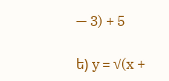— 3) + 5

ե) y = √(x +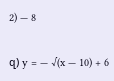2) — 8

զ) y = — √(x — 10) + 6